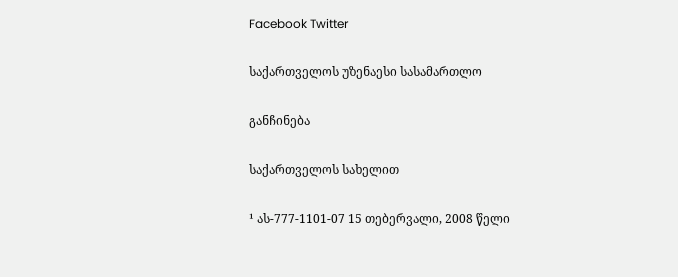Facebook Twitter

საქართველოს უზენაესი სასამართლო

განჩინება

საქართველოს სახელით

¹ ას-777-1101-07 15 თებერვალი, 2008 წელი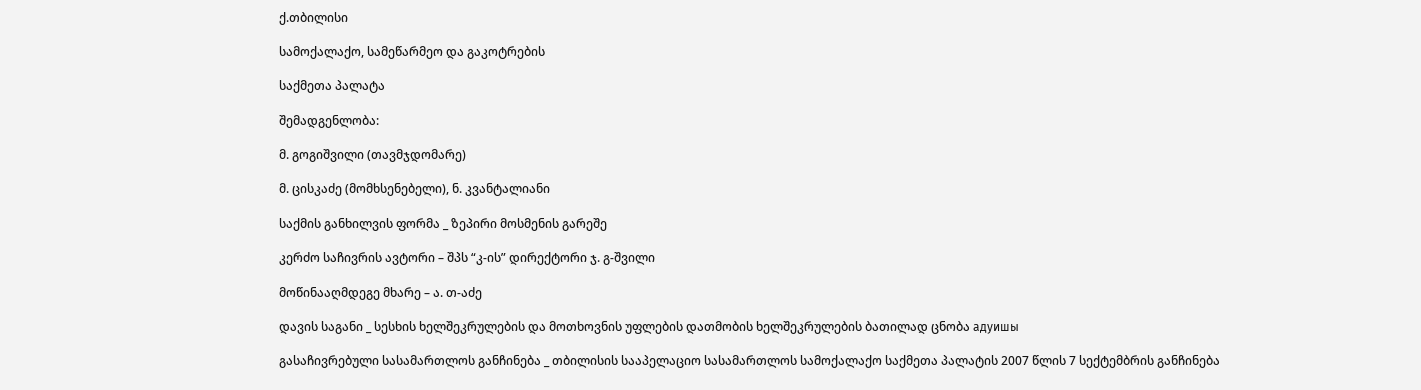ქ.თბილისი

სამოქალაქო, სამეწარმეო და გაკოტრების

საქმეთა პალატა

შემადგენლობა:

მ. გოგიშვილი (თავმჯდომარე)

მ. ცისკაძე (მომხსენებელი), ნ. კვანტალიანი

საქმის განხილვის ფორმა _ ზეპირი მოსმენის გარეშე

კერძო საჩივრის ავტორი – შპს “კ-ის” დირექტორი ჯ. გ-შვილი

მოწინააღმდეგე მხარე – ა. თ-აძე

დავის საგანი _ სესხის ხელშეკრულების და მოთხოვნის უფლების დათმობის ხელშეკრულების ბათილად ცნობა адуишы

გასაჩივრებული სასამართლოს განჩინება _ თბილისის სააპელაციო სასამართლოს სამოქალაქო საქმეთა პალატის 2007 წლის 7 სექტემბრის განჩინება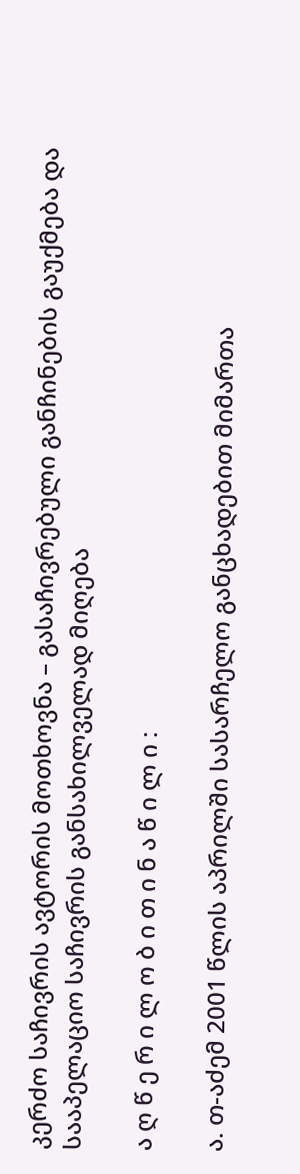კერძო საჩივრის ავტორის მოთხოვნა – გასაჩივრებული განჩინების გაუქმება და სააპელაციო საჩივრის განსახილველად მიღება

ა ღ წ ე რ ი ლ ო ბ ი თ ი ნ ა წ ი ლ ი :

ა. თ-აძემ 2001 წლის აპრილში სასარჩელო განცხადებით მიმართა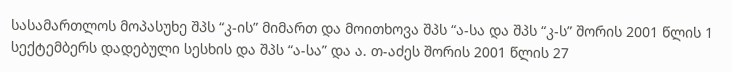სასამართლოს მოპასუხე შპს “კ-ის” მიმართ და მოითხოვა შპს “ა-სა და შპს “კ-ს” შორის 2001 წლის 1 სექტემბერს დადებული სესხის და შპს “ა-სა” და ა. თ-აძეს შორის 2001 წლის 27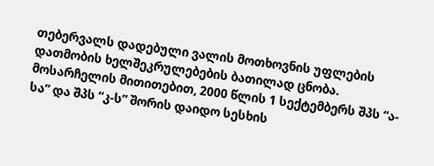თებერვალს დადებული ვალის მოთხოვნის უფლების დათმობის ხელშეკრულებების ბათილად ცნობა. მოსარჩელის მითითებით, 2000 წლის 1 სექტემბერს შპს “ა-სა” და შპს “კ-ს” შორის დაიდო სესხის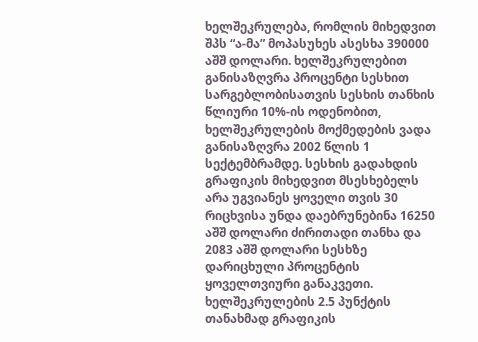ხელშეკრულება, რომლის მიხედვით შპს “ა-მა” მოპასუხეს ასესხა 390000 აშშ დოლარი. ხელშეკრულებით განისაზღვრა პროცენტი სესხით სარგებლობისათვის სესხის თანხის წლიური 10%-ის ოდენობით, ხელშეკრულების მოქმედების ვადა განისაზღვრა 2002 წლის 1 სექტემბრამდე. სესხის გადახდის გრაფიკის მიხედვით მსესხებელს არა უგვიანეს ყოველი თვის 30 რიცხვისა უნდა დაებრუნებინა 16250 აშშ დოლარი ძირითადი თანხა და 2083 აშშ დოლარი სესხზე დარიცხული პროცენტის ყოველთვიური განაკვეთი. ხელშეკრულების 2.5 პუნქტის თანახმად გრაფიკის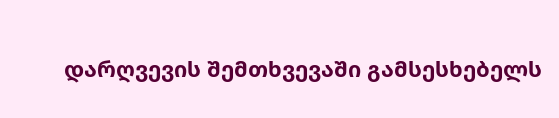დარღვევის შემთხვევაში გამსესხებელს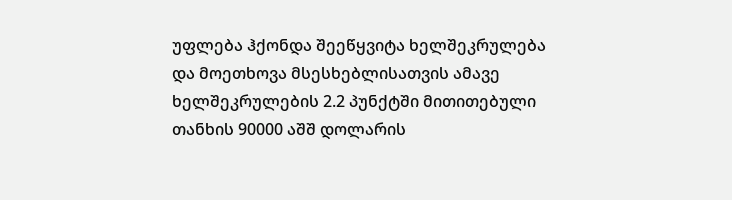უფლება ჰქონდა შეეწყვიტა ხელშეკრულება და მოეთხოვა მსესხებლისათვის ამავე ხელშეკრულების 2.2 პუნქტში მითითებული თანხის 90000 აშშ დოლარის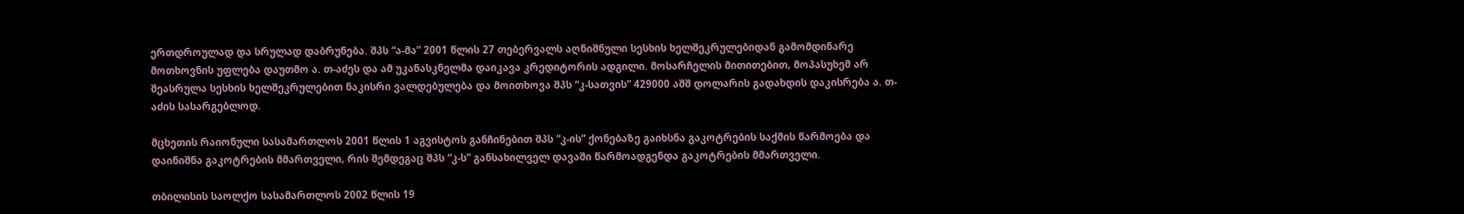ერთდროულად და სრულად დაბრუნება. შპს “ა-მა” 2001 წლის 27 თებერვალს აღნიშნული სესხის ხელშეკრულებიდან გამომდინარე მოთხოვნის უფლება დაუთმო ა. თ-აძეს და ამ უკანასკნელმა დაიკავა კრედიტორის ადგილი. მოსარჩელის მითითებით, მოპასუხემ არ შეასრულა სესხის ხელშეკრულებით ნაკისრი ვალდებულება და მოითხოვა შპს “კ-სათვის” 429000 აშშ დოლარის გადახდის დაკისრება ა. თ-აძის სასარგებლოდ.

მცხეთის რაიონული სასამართლოს 2001 წლის 1 აგვისტოს განჩინებით შპს “კ-ის” ქონებაზე გაიხსნა გაკოტრების საქმის წარმოება და დაინიშნა გაკოტრების მმართველი, რის შემდეგაც შპს “კ-ს” განსახილველ დავაში წარმოადგენდა გაკოტრების მმართველი.

თბილისის საოლქო სასამართლოს 2002 წლის 19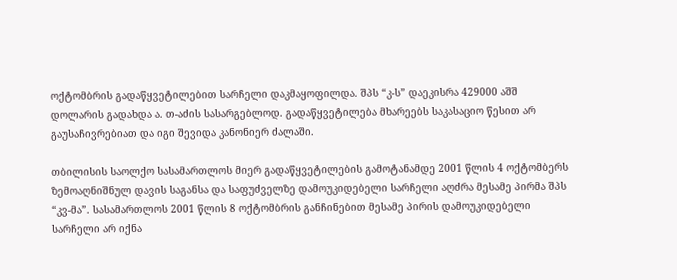ოქტომბრის გადაწყვეტილებით სარჩელი დაკმაყოფილდა. შპს “კ-ს” დაეკისრა 429000 აშშ დოლარის გადახდა ა. თ-აძის სასარგებლოდ. გადაწყვეტილება მხარეებს საკასაციო წესით არ გაუსაჩივრებიათ და იგი შევიდა კანონიერ ძალაში.

თბილისის საოლქო სასამართლოს მიერ გადაწყვეტილების გამოტანამდე 2001 წლის 4 ოქტომბერს ზემოაღნიშნულ დავის საგანსა და საფუძველზე დამოუკიდებელი სარჩელი აღძრა მესამე პირმა შპს “კვ-მა”. სასამართლოს 2001 წლის 8 ოქტომბრის განჩინებით მესამე პირის დამოუკიდებელი სარჩელი არ იქნა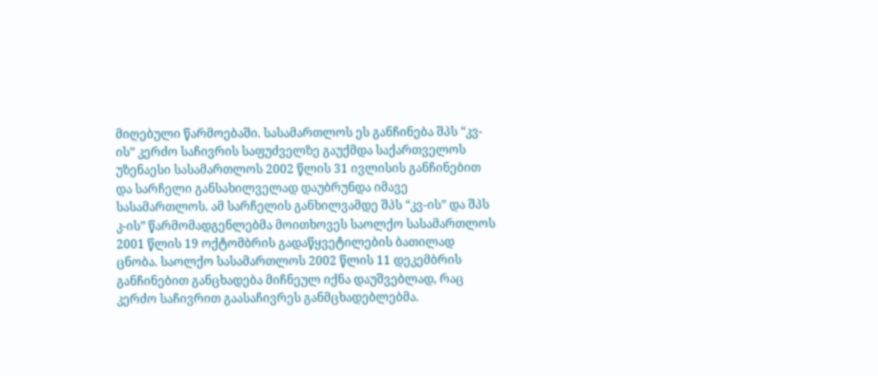მიღებული წარმოებაში. სასამართლოს ეს განჩინება შპს “კვ-ის” კერძო საჩივრის საფუძველზე გაუქმდა საქართველოს უზენაესი სასამართლოს 2002 წლის 31 ივლისის განჩინებით და სარჩელი განსახილველად დაუბრუნდა იმავე სასამართლოს. ამ სარჩელის განხილვამდე შპს “კვ-ის” და შპს კ-ის” წარმომადგენლებმა მოითხოვეს საოლქო სასამართლოს 2001 წლის 19 ოქტომბრის გადაწყვეტილების ბათილად ცნობა. საოლქო სასამართლოს 2002 წლის 11 დეკემბრის განჩინებით განცხადება მიჩნეულ იქნა დაუშვებლად, რაც კერძო საჩივრით გაასაჩივრეს განმცხადებლებმა.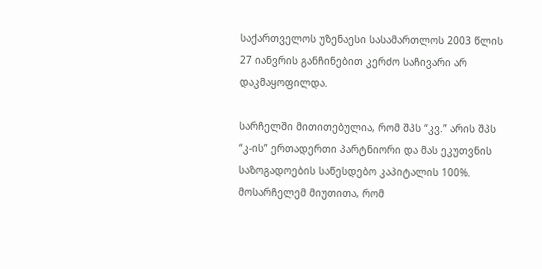საქართველოს უზენაესი სასამართლოს 2003 წლის 27 იანვრის განჩინებით კერძო საჩივარი არ დაკმაყოფილდა.

სარჩელში მითითებულია, რომ შპს “კვ.” არის შპს “კ-ის” ერთადერთი პარტნიორი და მას ეკუთვნის საზოგადოების საწესდებო კაპიტალის 100%. მოსარჩელემ მიუთითა, რომ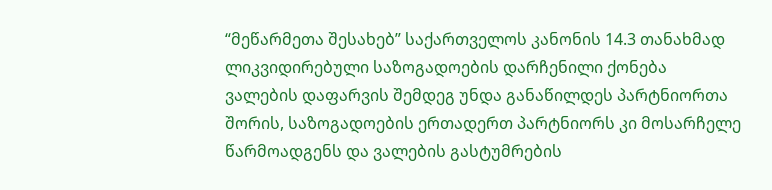“მეწარმეთა შესახებ” საქართველოს კანონის 14.3 თანახმად ლიკვიდირებული საზოგადოების დარჩენილი ქონება ვალების დაფარვის შემდეგ უნდა განაწილდეს პარტნიორთა შორის, საზოგადოების ერთადერთ პარტნიორს კი მოსარჩელე წარმოადგენს და ვალების გასტუმრების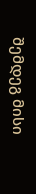შემდეგ მისი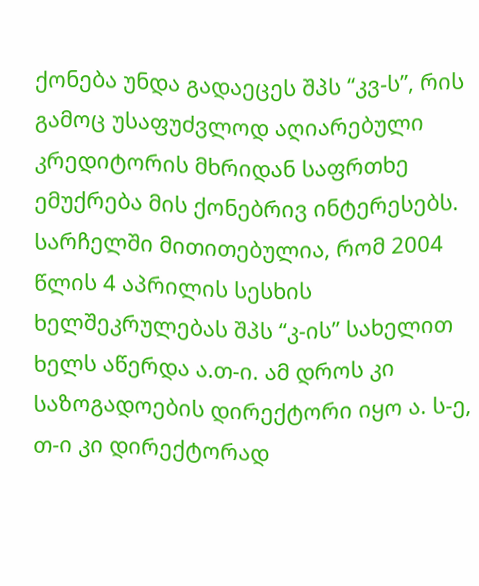ქონება უნდა გადაეცეს შპს “კვ-ს”, რის გამოც უსაფუძვლოდ აღიარებული კრედიტორის მხრიდან საფრთხე ემუქრება მის ქონებრივ ინტერესებს. სარჩელში მითითებულია, რომ 2004 წლის 4 აპრილის სესხის ხელშეკრულებას შპს “კ-ის” სახელით ხელს აწერდა ა.თ-ი. ამ დროს კი საზოგადოების დირექტორი იყო ა. ს-ე, თ-ი კი დირექტორად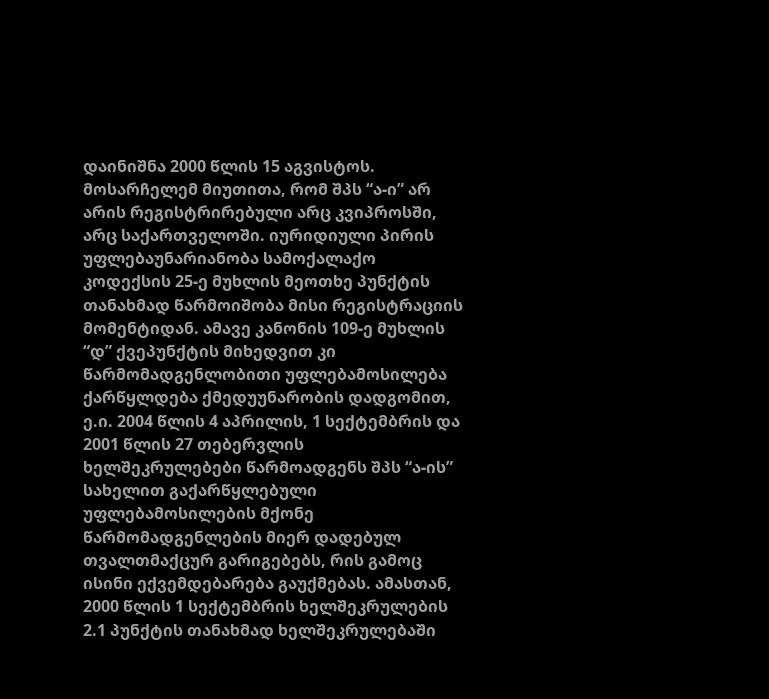დაინიშნა 2000 წლის 15 აგვისტოს. მოსარჩელემ მიუთითა, რომ შპს “ა-ი” არ არის რეგისტრირებული არც კვიპროსში, არც საქართველოში. იურიდიული პირის უფლებაუნარიანობა სამოქალაქო კოდექსის 25-ე მუხლის მეოთხე პუნქტის თანახმად წარმოიშობა მისი რეგისტრაციის მომენტიდან. ამავე კანონის 109-ე მუხლის “დ” ქვეპუნქტის მიხედვით კი წარმომადგენლობითი უფლებამოსილება ქარწყლდება ქმედუუნარობის დადგომით, ე.ი. 2004 წლის 4 აპრილის, 1 სექტემბრის და 2001 წლის 27 თებერვლის ხელშეკრულებები წარმოადგენს შპს “ა-ის” სახელით გაქარწყლებული უფლებამოსილების მქონე წარმომადგენლების მიერ დადებულ თვალთმაქცურ გარიგებებს, რის გამოც ისინი ექვემდებარება გაუქმებას. ამასთან, 2000 წლის 1 სექტემბრის ხელშეკრულების 2.1 პუნქტის თანახმად ხელშეკრულებაში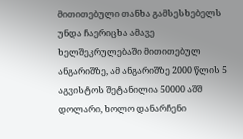მითითებული თანხა გამსესხებელს უნდა ჩაერიცხა ამავე ხელშეკრულებაში მითითებულ ანგარიშზე, ამ ანგარიშზე 2000 წლის 5 აგვისტოს შეტანილია 50000 აშშ დოლარი, ხოლო დანარჩენი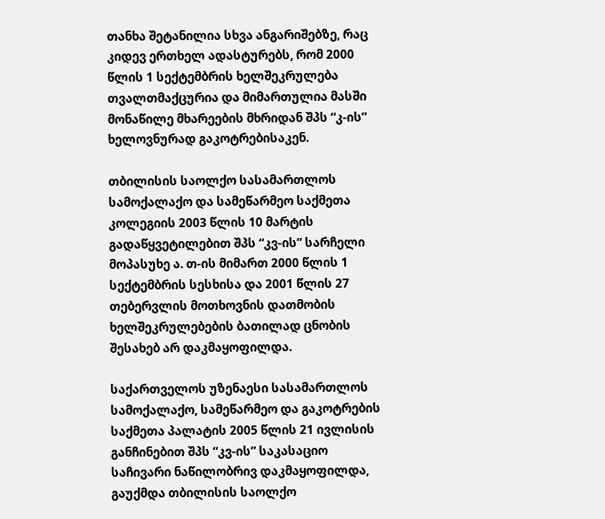თანხა შეტანილია სხვა ანგარიშებზე, რაც კიდევ ერთხელ ადასტურებს, რომ 2000 წლის 1 სექტემბრის ხელშეკრულება თვალთმაქცურია და მიმართულია მასში მონაწილე მხარეების მხრიდან შპს “კ-ის” ხელოვნურად გაკოტრებისაკენ.

თბილისის საოლქო სასამართლოს სამოქალაქო და სამეწარმეო საქმეთა კოლეგიის 2003 წლის 10 მარტის გადაწყვეტილებით შპს “კვ-ის” სარჩელი მოპასუხე ა. თ-ის მიმართ 2000 წლის 1 სექტემბრის სესხისა და 2001 წლის 27 თებერვლის მოთხოვნის დათმობის ხელშეკრულებების ბათილად ცნობის შესახებ არ დაკმაყოფილდა.

საქართველოს უზენაესი სასამართლოს სამოქალაქო, სამეწარმეო და გაკოტრების საქმეთა პალატის 2005 წლის 21 ივლისის განჩინებით შპს “კვ-ის” საკასაციო საჩივარი ნაწილობრივ დაკმაყოფილდა, გაუქმდა თბილისის საოლქო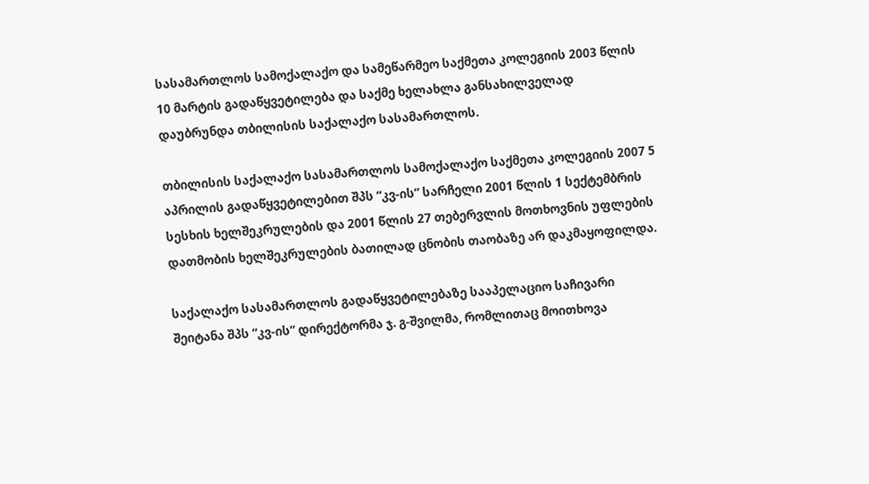სასამართლოს სამოქალაქო და სამეწარმეო საქმეთა კოლეგიის 2003 წლის 10 მარტის გადაწყვეტილება და საქმე ხელახლა განსახილველად დაუბრუნდა თბილისის საქალაქო სასამართლოს.

თბილისის საქალაქო სასამართლოს სამოქალაქო საქმეთა კოლეგიის 2007 5 აპრილის გადაწყვეტილებით შპს “კვ-ის” სარჩელი 2001 წლის 1 სექტემბრის სესხის ხელშეკრულების და 2001 წლის 27 თებერვლის მოთხოვნის უფლების დათმობის ხელშეკრულების ბათილად ცნობის თაობაზე არ დაკმაყოფილდა.

საქალაქო სასამართლოს გადაწყვეტილებაზე სააპელაციო საჩივარი შეიტანა შპს “კვ-ის” დირექტორმა ჯ. გ-შვილმა, რომლითაც მოითხოვა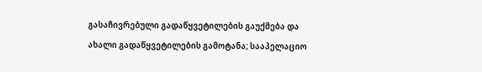გასაჩივრებული გადაწყვეტილების გაუქმება და ახალი გადაწყვეტილების გამოტანა; სააპელაციო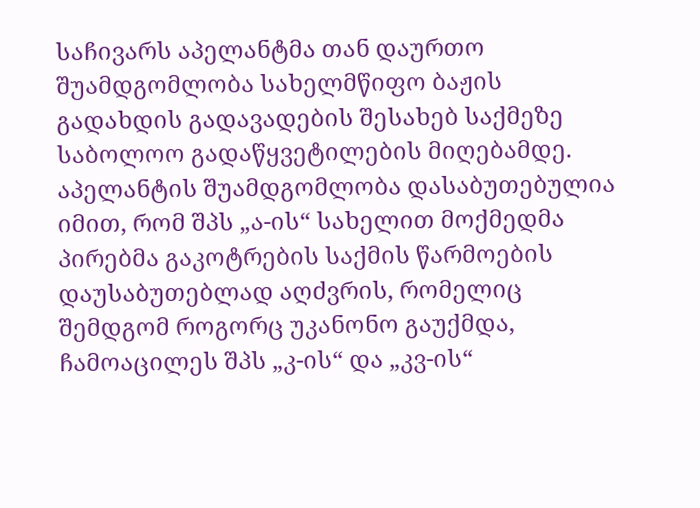საჩივარს აპელანტმა თან დაურთო შუამდგომლობა სახელმწიფო ბაჟის გადახდის გადავადების შესახებ საქმეზე საბოლოო გადაწყვეტილების მიღებამდე. აპელანტის შუამდგომლობა დასაბუთებულია იმით, რომ შპს „ა-ის“ სახელით მოქმედმა პირებმა გაკოტრების საქმის წარმოების დაუსაბუთებლად აღძვრის, რომელიც შემდგომ როგორც უკანონო გაუქმდა, ჩამოაცილეს შპს „კ-ის“ და „კვ-ის“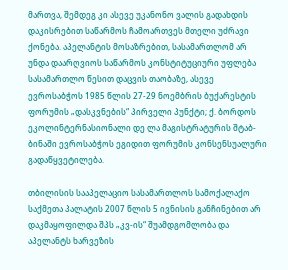მართვა, შემდეგ კი ასევე უკანონო ვალის გადახდის დაკისრებით საწარმოს ჩამოართვეს მთელი უძრავი ქონება. აპელანტის მოსაზრებით, სასამართლომ არ უნდა დაარღვიოს საწარმოს კონსტიტუციური უფლება სასამართლო წესით დაცვის თაობაზე, ასევე ევროსაბჭოს 1985 წლის 27-29 ნოემბრის ბუქარესტის ფორუმის „დასკვნების“ პირველი პუნქტი; ქ. ბორდოს ეკოლინტერნასიონალი დე ლა მაგისტრატურის შტაბ-ბინაში ევროსაბჭოს ეგიდით ფორუმის კონსენსუალური გადაწყვეტილება.

თბილისის სააპელაციო სასამართლოს სამოქალაქო საქმეთა პალატის 2007 წლის 5 ივნისის განჩინებით არ დაკმაყოფილდა შპს „კვ-ის“ შუამდგომლობა და აპელანტს ხარვეზის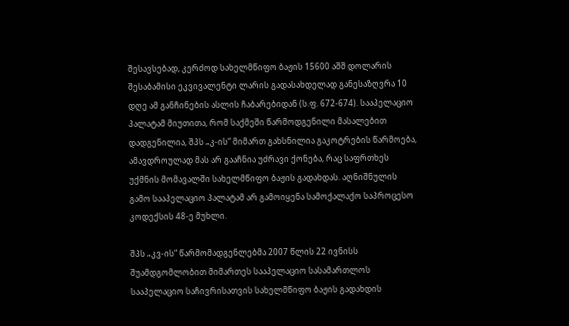შესავსებად, კერძოდ სახელმწიფო ბაჟის 15600 აშშ დოლარის შესაბამისი ეკვივალენტი ლარის გადასახდელად განესაზღვრა 10 დღე ამ განჩინების ასლის ჩაბარებიდან (ს.ფ. 672-674). სააპელაციო პალატამ მიუთითა, რომ საქმეში წარმოდგენილი მასალებით დადგენილია, შპს „კ-ის“ მიმართ გახსნილია გაკოტრების წარმოება, ამავდროულად მას არ გააჩნია უძრავი ქონება, რაც საფრთხეს უქმნის მომავალში სახელმწიფო ბაჟის გადახდას. აღნიშნულის გამო სააპელაციო პალატამ არ გამოიყენა სამოქალაქო საპროცესო კოდექსის 48-ე მუხლი.

შპს „კვ-ის“ წარმომადგენლებმა 2007 წლის 22 ივნისს შუამდგომლობით მიმართეს სააპელაციო სასამართლოს სააპელაციო საჩივრისათვის სახელმწიფო ბაჟის გადახდის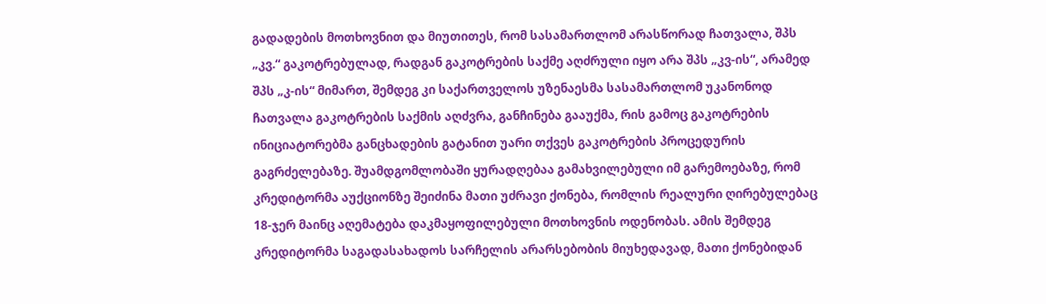გადადების მოთხოვნით და მიუთითეს, რომ სასამართლომ არასწორად ჩათვალა, შპს „კვ.“ გაკოტრებულად, რადგან გაკოტრების საქმე აღძრული იყო არა შპს „კვ-ის“, არამედ შპს „კ-ის“ მიმართ, შემდეგ კი საქართველოს უზენაესმა სასამართლომ უკანონოდ ჩათვალა გაკოტრების საქმის აღძვრა, განჩინება გააუქმა, რის გამოც გაკოტრების ინიციატორებმა განცხადების გატანით უარი თქვეს გაკოტრების პროცედურის გაგრძელებაზე. შუამდგომლობაში ყურადღებაა გამახვილებული იმ გარემოებაზე, რომ კრედიტორმა აუქციონზე შეიძინა მათი უძრავი ქონება, რომლის რეალური ღირებულებაც 18-ჯერ მაინც აღემატება დაკმაყოფილებული მოთხოვნის ოდენობას. ამის შემდეგ კრედიტორმა საგადასახადოს სარჩელის არარსებობის მიუხედავად, მათი ქონებიდან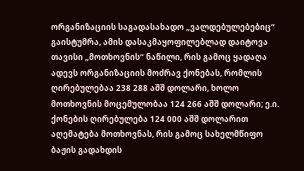ორგანიზაციის საგადასახადო „ვალდებულებებიც“ გაისტუმრა, ამის დასაკმაყოფილებლად დაიტოვა თავისი „მოთხოვნის“ ნაწილი, რის გამოც ყადაღა ადევს ორგანიზაციის მოძრავ ქონებას, რომლის ღირებულებაა 238 288 აშშ დოლარი, ხოლო მოთხოვნის მოცემულობაა 124 266 აშშ დოლარი; ე.ი. ქონების ღირებულება 124 000 აშშ დოლარით აღემატება მოთხოვნას, რის გამოც სახელმწიფო ბაჟის გადახდის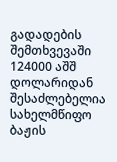გადადების შემთხვევაში 124000 აშშ დოლარიდან შესაძლებელია სახელმწიფო ბაჟის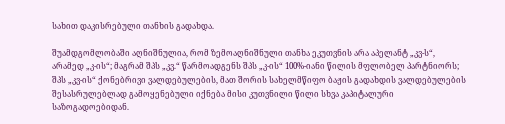სახით დაკისრებული თანხის გადახდა.

შუამდგომლობაში აღნიშნულია, რომ ზემოაღნიშნული თანხა ეკუთვნის არა აპელანტ „კვ-ს“, არამედ „კ-ის“; მაგრამ შპს „კვ.“ წარმოადგენს შპს „კ-ის“ 100%-იანი წილის მფლობელ პარტნიორს; შპს „კვ-ის“ ქონებრივი ვალდებულების, მათ შორის სახელმწიფო ბაჟის გადახდის ვალდებულების შესასრულებლად გამოყენებული იქნება მისი კუთვნილი წილი სხვა კაპიტალური საზოგადოებიდან.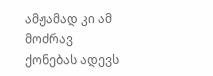ამჟამად კი ამ მოძრავ ქონებას ადევს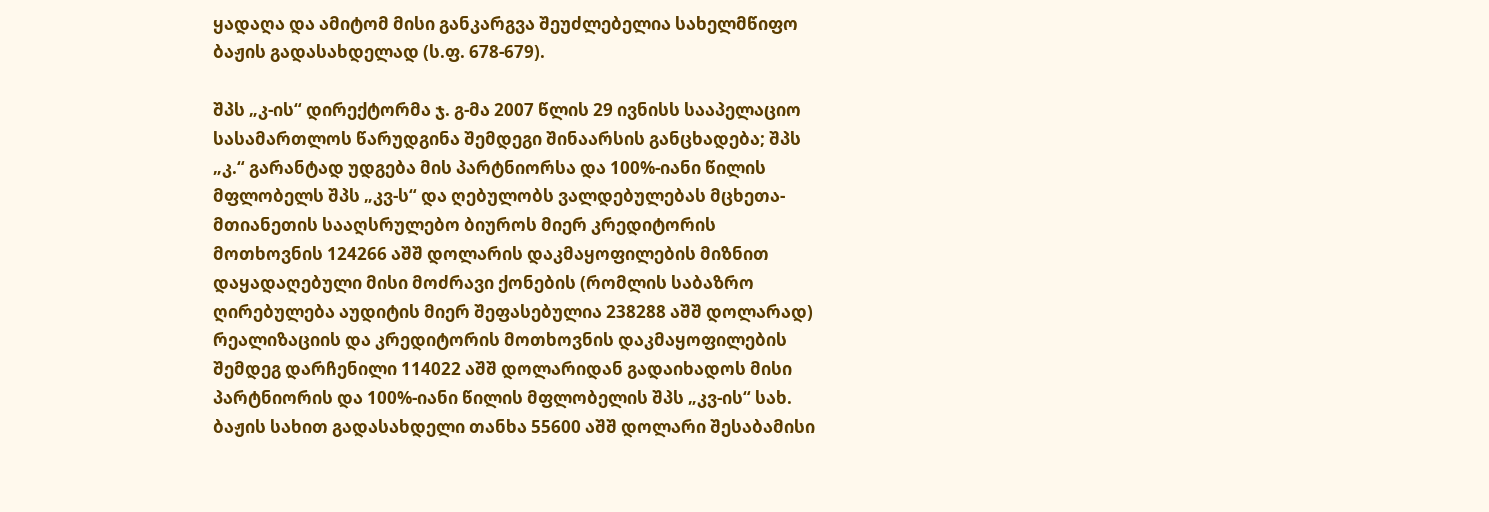ყადაღა და ამიტომ მისი განკარგვა შეუძლებელია სახელმწიფო ბაჟის გადასახდელად (ს.ფ. 678-679).

შპს „კ-ის“ დირექტორმა ჯ. გ-მა 2007 წლის 29 ივნისს სააპელაციო სასამართლოს წარუდგინა შემდეგი შინაარსის განცხადება; შპს „კ.“ გარანტად უდგება მის პარტნიორსა და 100%-იანი წილის მფლობელს შპს „კვ-ს“ და ღებულობს ვალდებულებას მცხეთა-მთიანეთის სააღსრულებო ბიუროს მიერ კრედიტორის მოთხოვნის 124266 აშშ დოლარის დაკმაყოფილების მიზნით დაყადაღებული მისი მოძრავი ქონების (რომლის საბაზრო ღირებულება აუდიტის მიერ შეფასებულია 238288 აშშ დოლარად) რეალიზაციის და კრედიტორის მოთხოვნის დაკმაყოფილების შემდეგ დარჩენილი 114022 აშშ დოლარიდან გადაიხადოს მისი პარტნიორის და 100%-იანი წილის მფლობელის შპს „კვ-ის“ სახ. ბაჟის სახით გადასახდელი თანხა 55600 აშშ დოლარი შესაბამისი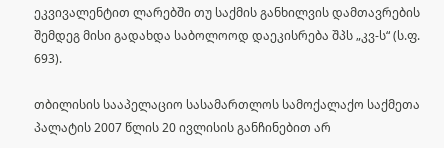ეკვივალენტით ლარებში თუ საქმის განხილვის დამთავრების შემდეგ მისი გადახდა საბოლოოდ დაეკისრება შპს „კვ-ს“ (ს.ფ. 693).

თბილისის სააპელაციო სასამართლოს სამოქალაქო საქმეთა პალატის 2007 წლის 20 ივლისის განჩინებით არ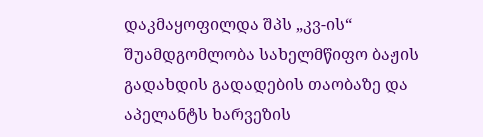დაკმაყოფილდა შპს „კვ-ის“ შუამდგომლობა სახელმწიფო ბაჟის გადახდის გადადების თაობაზე და აპელანტს ხარვეზის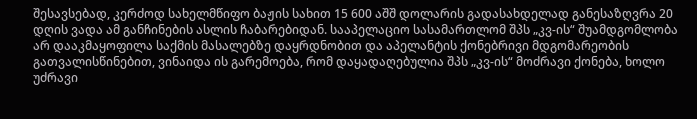შესავსებად, კერძოდ სახელმწიფო ბაჟის სახით 15 600 აშშ დოლარის გადასახდელად განესაზღვრა 20 დღის ვადა ამ განჩინების ასლის ჩაბარებიდან. სააპელაციო სასამართლომ შპს „კვ-ის“ შუამდგომლობა არ დააკმაყოფილა საქმის მასალებზე დაყრდნობით და აპელანტის ქონებრივი მდგომარეობის გათვალისწინებით, ვინაიდა ის გარემოება, რომ დაყადაღებულია შპს „კვ-ის“ მოძრავი ქონება, ხოლო უძრავი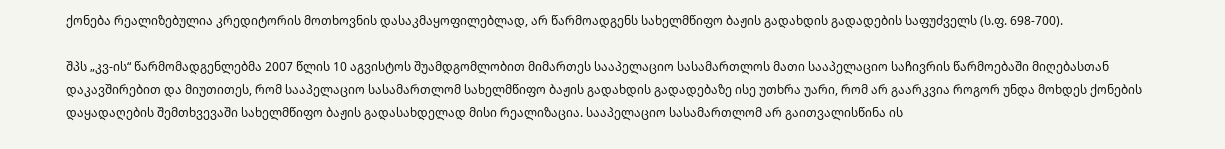ქონება რეალიზებულია კრედიტორის მოთხოვნის დასაკმაყოფილებლად, არ წარმოადგენს სახელმწიფო ბაჟის გადახდის გადადების საფუძველს (ს.ფ. 698-700).

შპს „კვ-ის“ წარმომადგენლებმა 2007 წლის 10 აგვისტოს შუამდგომლობით მიმართეს სააპელაციო სასამართლოს მათი სააპელაციო საჩივრის წარმოებაში მიღებასთან დაკავშირებით და მიუთითეს, რომ სააპელაციო სასამართლომ სახელმწიფო ბაჟის გადახდის გადადებაზე ისე უთხრა უარი, რომ არ გაარკვია როგორ უნდა მოხდეს ქონების დაყადაღების შემთხვევაში სახელმწიფო ბაჟის გადასახდელად მისი რეალიზაცია. სააპელაციო სასამართლომ არ გაითვალისწინა ის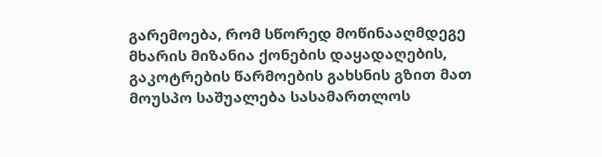გარემოება, რომ სწორედ მოწინააღმდეგე მხარის მიზანია ქონების დაყადაღების, გაკოტრების წარმოების გახსნის გზით მათ მოუსპო საშუალება სასამართლოს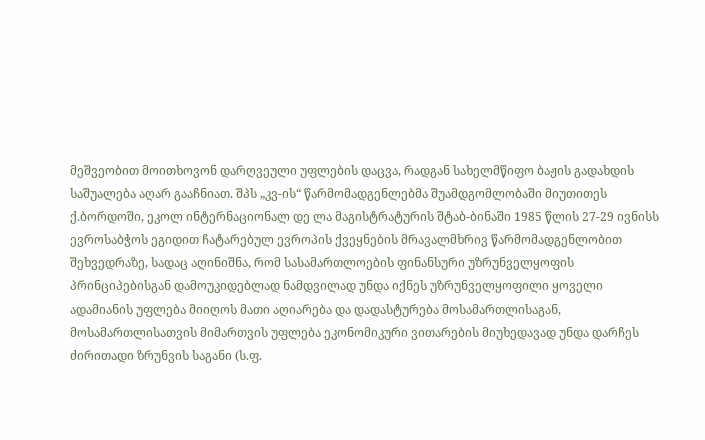მეშვეობით მოითხოვონ დარღვეული უფლების დაცვა, რადგან სახელმწიფო ბაჟის გადახდის საშუალება აღარ გააჩნიათ. შპს „კვ-ის“ წარმომადგენლებმა შუამდგომლობაში მიუთითეს ქ.ბორდოში, ეკოლ ინტერნაციონალ დე ლა მაგისტრატურის შტაბ-ბინაში 1985 წლის 27-29 ივნისს ევროსაბჭოს ეგიდით ჩატარებულ ევროპის ქვეყნების მრავალმხრივ წარმომადგენლობით შეხვედრაზე, სადაც აღინიშნა, რომ სასამართლოების ფინანსური უზრუნველყოფის პრინციპებისგან დამოუკიდებლად ნამდვილად უნდა იქნეს უზრუნველყოფილი ყოველი ადამიანის უფლება მიიღოს მათი აღიარება და დადასტურება მოსამართლისაგან, მოსამართლისათვის მიმართვის უფლება ეკონომიკური ვითარების მიუხედავად უნდა დარჩეს ძირითადი ზრუნვის საგანი (ს.ფ.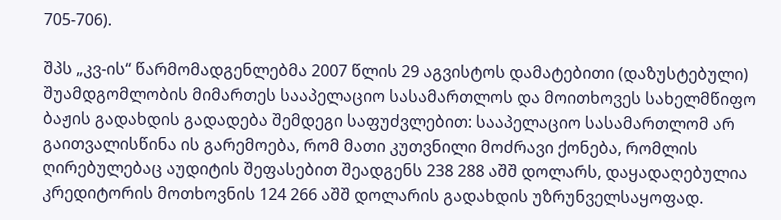705-706).

შპს „კვ-ის“ წარმომადგენლებმა 2007 წლის 29 აგვისტოს დამატებითი (დაზუსტებული) შუამდგომლობის მიმართეს სააპელაციო სასამართლოს და მოითხოვეს სახელმწიფო ბაჟის გადახდის გადადება შემდეგი საფუძვლებით: სააპელაციო სასამართლომ არ გაითვალისწინა ის გარემოება, რომ მათი კუთვნილი მოძრავი ქონება, რომლის ღირებულებაც აუდიტის შეფასებით შეადგენს 238 288 აშშ დოლარს, დაყადაღებულია კრედიტორის მოთხოვნის 124 266 აშშ დოლარის გადახდის უზრუნველსაყოფად.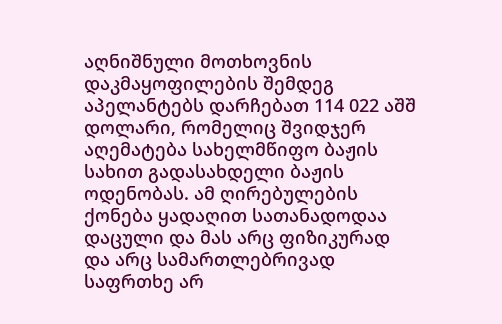აღნიშნული მოთხოვნის დაკმაყოფილების შემდეგ აპელანტებს დარჩებათ 114 022 აშშ დოლარი, რომელიც შვიდჯერ აღემატება სახელმწიფო ბაჟის სახით გადასახდელი ბაჟის ოდენობას. ამ ღირებულების ქონება ყადაღით სათანადოდაა დაცული და მას არც ფიზიკურად და არც სამართლებრივად საფრთხე არ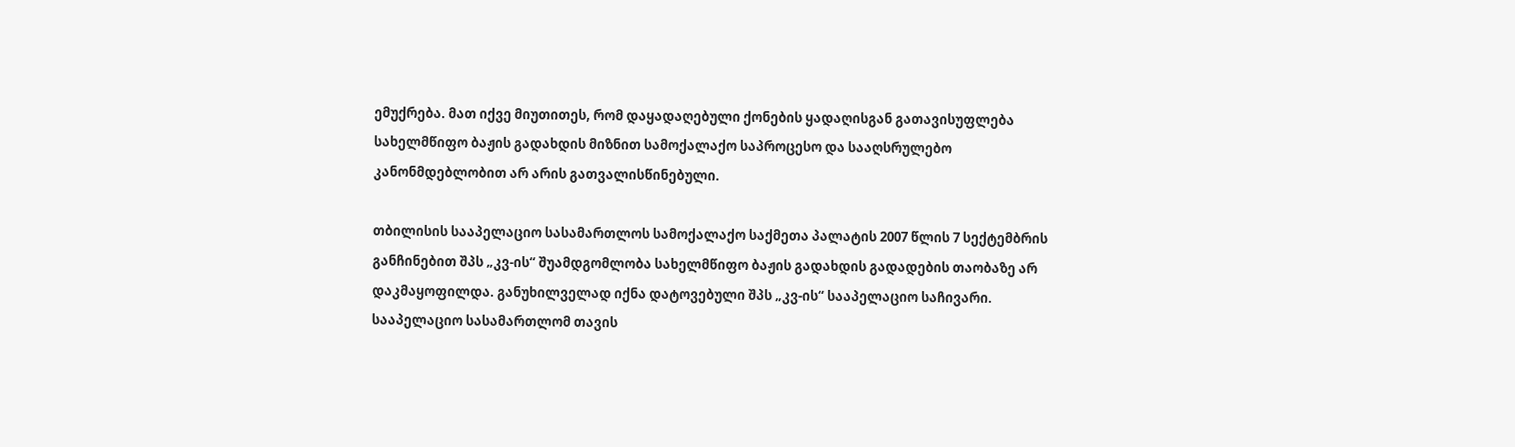ემუქრება. მათ იქვე მიუთითეს, რომ დაყადაღებული ქონების ყადაღისგან გათავისუფლება სახელმწიფო ბაჟის გადახდის მიზნით სამოქალაქო საპროცესო და სააღსრულებო კანონმდებლობით არ არის გათვალისწინებული.

თბილისის სააპელაციო სასამართლოს სამოქალაქო საქმეთა პალატის 2007 წლის 7 სექტემბრის განჩინებით შპს „კვ-ის“ შუამდგომლობა სახელმწიფო ბაჟის გადახდის გადადების თაობაზე არ დაკმაყოფილდა. განუხილველად იქნა დატოვებული შპს „კვ-ის“ სააპელაციო საჩივარი. სააპელაციო სასამართლომ თავის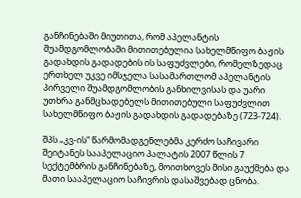განჩინებაში მიუთითა, რომ აპელანტის შუამდგომლობაში მითითებულია სახელმწიფო ბაჟის გადახდის გადადების ის საფუძვლები, რომელზედაც ერთხელ უკვე იმსჯელა სასამართლომ აპელანტის პირველი შუამდგომლობის განხილვისას და უარი უთხრა განმცხადებელს მითითებული საფუძვლით სახელმწიფო ბაჟის გადახდის გადადებაზე (723-724).

შპს „კვ-ის“ წარმომადგენლებმა კერძო საჩივარი შეიტანეს სააპელაციო პალატის 2007 წლის 7 სექტემბრის განჩინებაზე, მოითხოვეს მისი გაუქმება და მათი სააპელაციო საჩივრის დასაშვებად ცნობა.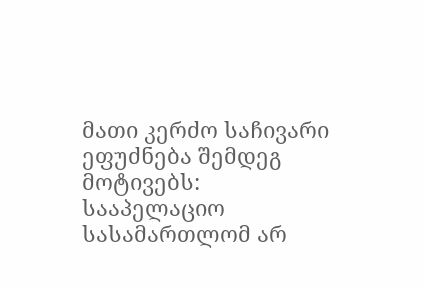მათი კერძო საჩივარი ეფუძნება შემდეგ მოტივებს: სააპელაციო სასამართლომ არ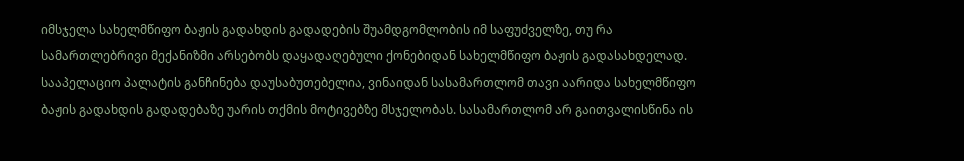იმსჯელა სახელმწიფო ბაჟის გადახდის გადადების შუამდგომლობის იმ საფუძველზე, თუ რა სამართლებრივი მექანიზმი არსებობს დაყადაღებული ქონებიდან სახელმწიფო ბაჟის გადასახდელად. სააპელაციო პალატის განჩინება დაუსაბუთებელია, ვინაიდან სასამართლომ თავი აარიდა სახელმწიფო ბაჟის გადახდის გადადებაზე უარის თქმის მოტივებზე მსჯელობას. სასამართლომ არ გაითვალისწინა ის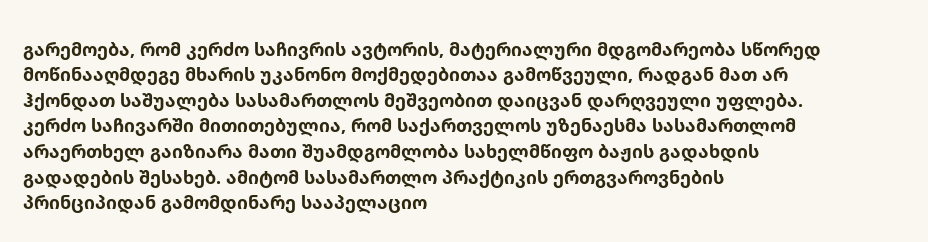გარემოება, რომ კერძო საჩივრის ავტორის, მატერიალური მდგომარეობა სწორედ მოწინააღმდეგე მხარის უკანონო მოქმედებითაა გამოწვეული, რადგან მათ არ ჰქონდათ საშუალება სასამართლოს მეშვეობით დაიცვან დარღვეული უფლება. კერძო საჩივარში მითითებულია, რომ საქართველოს უზენაესმა სასამართლომ არაერთხელ გაიზიარა მათი შუამდგომლობა სახელმწიფო ბაჟის გადახდის გადადების შესახებ. ამიტომ სასამართლო პრაქტიკის ერთგვაროვნების პრინციპიდან გამომდინარე სააპელაციო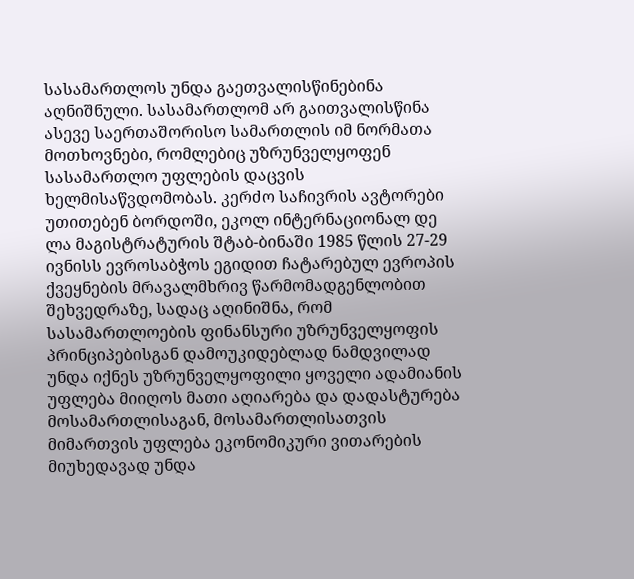სასამართლოს უნდა გაეთვალისწინებინა აღნიშნული. სასამართლომ არ გაითვალისწინა ასევე საერთაშორისო სამართლის იმ ნორმათა მოთხოვნები, რომლებიც უზრუნველყოფენ სასამართლო უფლების დაცვის ხელმისაწვდომობას. კერძო საჩივრის ავტორები უთითებენ ბორდოში, ეკოლ ინტერნაციონალ დე ლა მაგისტრატურის შტაბ-ბინაში 1985 წლის 27-29 ივნისს ევროსაბჭოს ეგიდით ჩატარებულ ევროპის ქვეყნების მრავალმხრივ წარმომადგენლობით შეხვედრაზე, სადაც აღინიშნა, რომ სასამართლოების ფინანსური უზრუნველყოფის პრინციპებისგან დამოუკიდებლად ნამდვილად უნდა იქნეს უზრუნველყოფილი ყოველი ადამიანის უფლება მიიღოს მათი აღიარება და დადასტურება მოსამართლისაგან, მოსამართლისათვის მიმართვის უფლება ეკონომიკური ვითარების მიუხედავად უნდა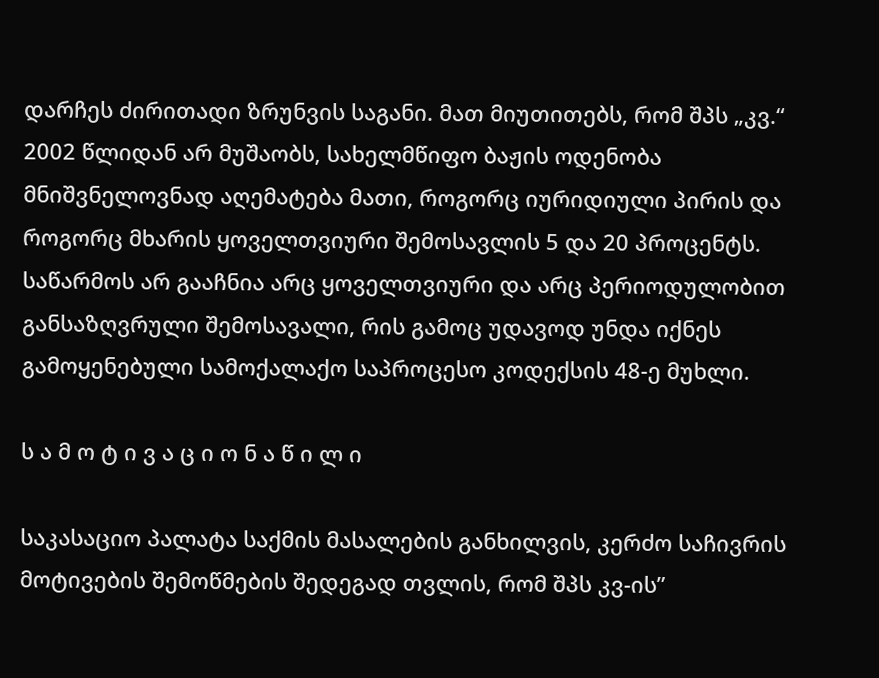დარჩეს ძირითადი ზრუნვის საგანი. მათ მიუთითებს, რომ შპს „კვ.“ 2002 წლიდან არ მუშაობს, სახელმწიფო ბაჟის ოდენობა მნიშვნელოვნად აღემატება მათი, როგორც იურიდიული პირის და როგორც მხარის ყოველთვიური შემოსავლის 5 და 20 პროცენტს. საწარმოს არ გააჩნია არც ყოველთვიური და არც პერიოდულობით განსაზღვრული შემოსავალი, რის გამოც უდავოდ უნდა იქნეს გამოყენებული სამოქალაქო საპროცესო კოდექსის 48-ე მუხლი.

ს ა მ ო ტ ი ვ ა ც ი ო ნ ა წ ი ლ ი

საკასაციო პალატა საქმის მასალების განხილვის, კერძო საჩივრის მოტივების შემოწმების შედეგად თვლის, რომ შპს კვ-ის”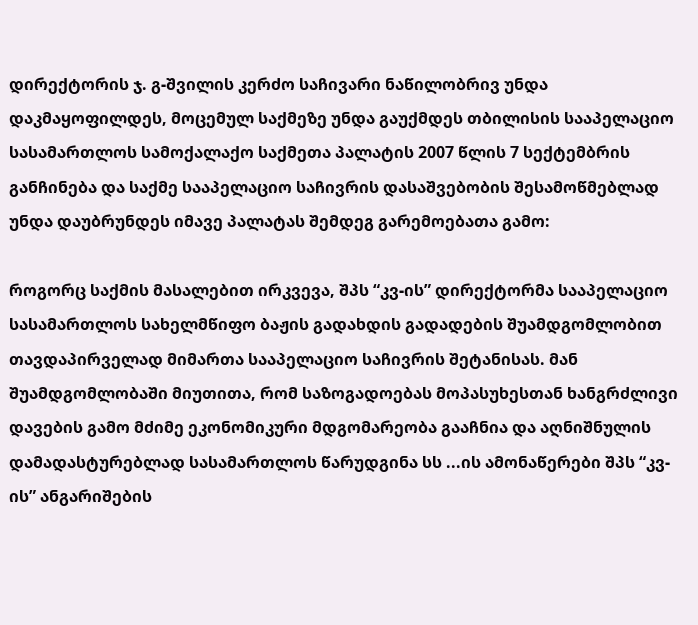დირექტორის ჯ. გ-შვილის კერძო საჩივარი ნაწილობრივ უნდა დაკმაყოფილდეს, მოცემულ საქმეზე უნდა გაუქმდეს თბილისის სააპელაციო სასამართლოს სამოქალაქო საქმეთა პალატის 2007 წლის 7 სექტემბრის განჩინება და საქმე სააპელაციო საჩივრის დასაშვებობის შესამოწმებლად უნდა დაუბრუნდეს იმავე პალატას შემდეგ გარემოებათა გამო:

როგორც საქმის მასალებით ირკვევა, შპს “კვ-ის” დირექტორმა სააპელაციო სასამართლოს სახელმწიფო ბაჟის გადახდის გადადების შუამდგომლობით თავდაპირველად მიმართა სააპელაციო საჩივრის შეტანისას. მან შუამდგომლობაში მიუთითა, რომ საზოგადოებას მოპასუხესთან ხანგრძლივი დავების გამო მძიმე ეკონომიკური მდგომარეობა გააჩნია და აღნიშნულის დამადასტურებლად სასამართლოს წარუდგინა სს ...ის ამონაწერები შპს “კვ-ის” ანგარიშების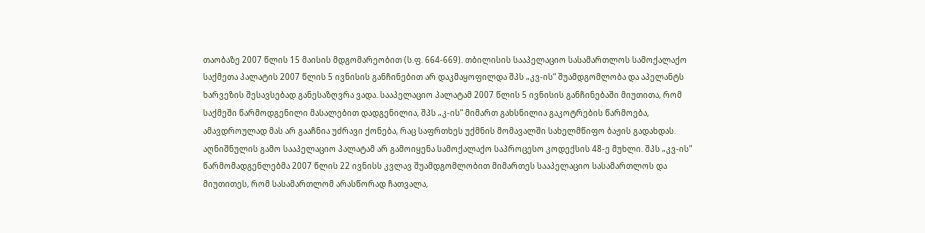თაობაზე 2007 წლის 15 მაისის მდგომარეობით (ს.ფ. 664-669). თბილისის სააპელაციო სასამართლოს სამოქალაქო საქმეთა პალატის 2007 წლის 5 ივნისის განჩინებით არ დაკმაყოფილდა შპს „კვ-ის“ შუამდგომლობა და აპელანტს ხარვეზის შესავსებად განესაზღვრა ვადა. სააპელაციო პალატამ 2007 წლის 5 ივნისის განჩინებაში მიუთითა, რომ საქმეში წარმოდგენილი მასალებით დადგენილია, შპს „კ-ის“ მიმართ გახსნილია გაკოტრების წარმოება, ამავდროულად მას არ გააჩნია უძრავი ქონება, რაც საფრთხეს უქმნის მომავალში სახელმწიფო ბაჟის გადახდას. აღნიშნულის გამო სააპელაციო პალატამ არ გამოიყენა სამოქალაქო საპროცესო კოდექსის 48-ე მუხლი. შპს „კვ-ის“ წარმომადგენლებმა 2007 წლის 22 ივნისს კვლავ შუამდგომლობით მიმართეს სააპელაციო სასამართლოს და მიუთითეს, რომ სასამართლომ არასწორად ჩათვალა,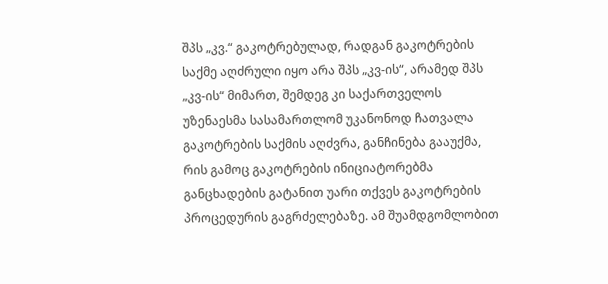შპს „კვ.“ გაკოტრებულად, რადგან გაკოტრების საქმე აღძრული იყო არა შპს „კვ-ის“, არამედ შპს „კვ-ის“ მიმართ, შემდეგ კი საქართველოს უზენაესმა სასამართლომ უკანონოდ ჩათვალა გაკოტრების საქმის აღძვრა, განჩინება გააუქმა, რის გამოც გაკოტრების ინიციატორებმა განცხადების გატანით უარი თქვეს გაკოტრების პროცედურის გაგრძელებაზე. ამ შუამდგომლობით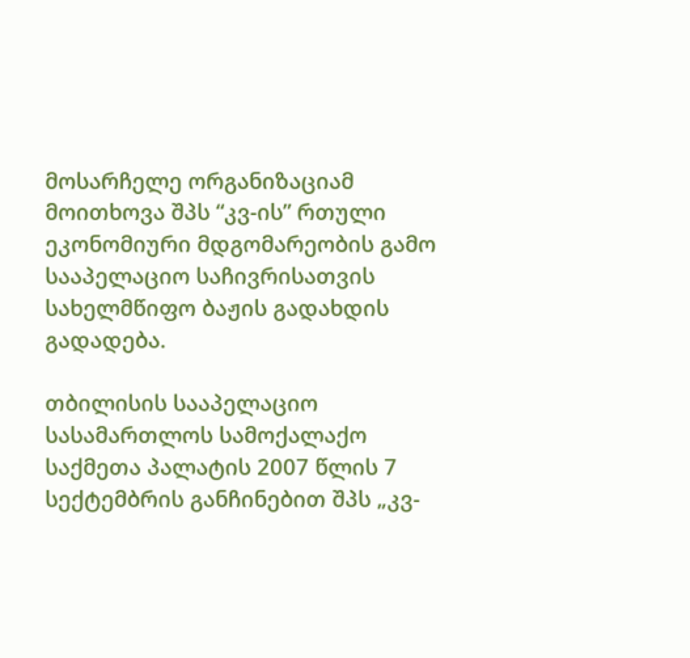მოსარჩელე ორგანიზაციამ მოითხოვა შპს “კვ-ის” რთული ეკონომიური მდგომარეობის გამო სააპელაციო საჩივრისათვის სახელმწიფო ბაჟის გადახდის გადადება.

თბილისის სააპელაციო სასამართლოს სამოქალაქო საქმეთა პალატის 2007 წლის 7 სექტემბრის განჩინებით შპს „კვ-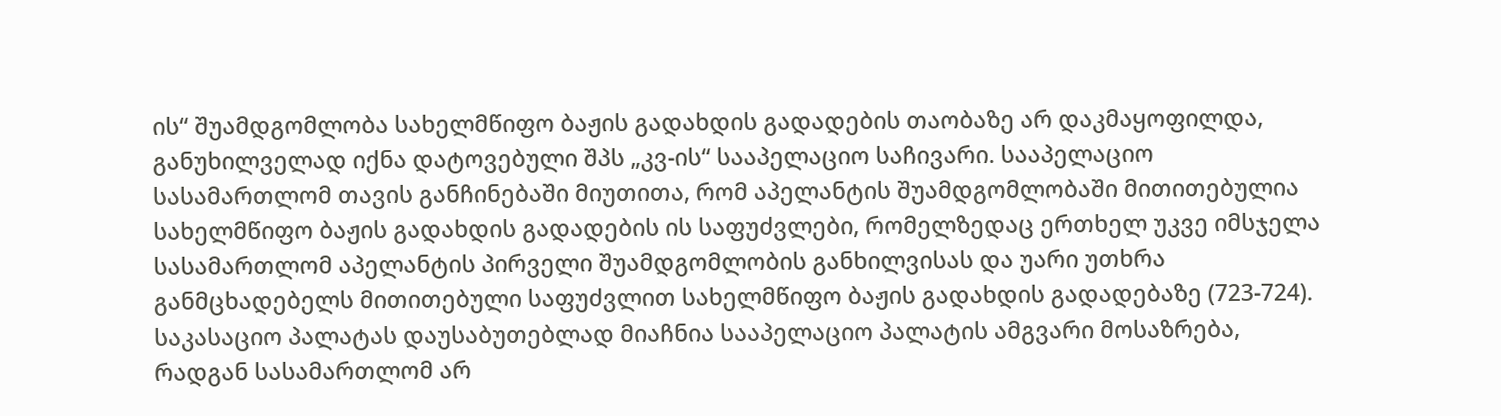ის“ შუამდგომლობა სახელმწიფო ბაჟის გადახდის გადადების თაობაზე არ დაკმაყოფილდა, განუხილველად იქნა დატოვებული შპს „კვ-ის“ სააპელაციო საჩივარი. სააპელაციო სასამართლომ თავის განჩინებაში მიუთითა, რომ აპელანტის შუამდგომლობაში მითითებულია სახელმწიფო ბაჟის გადახდის გადადების ის საფუძვლები, რომელზედაც ერთხელ უკვე იმსჯელა სასამართლომ აპელანტის პირველი შუამდგომლობის განხილვისას და უარი უთხრა განმცხადებელს მითითებული საფუძვლით სახელმწიფო ბაჟის გადახდის გადადებაზე (723-724). საკასაციო პალატას დაუსაბუთებლად მიაჩნია სააპელაციო პალატის ამგვარი მოსაზრება, რადგან სასამართლომ არ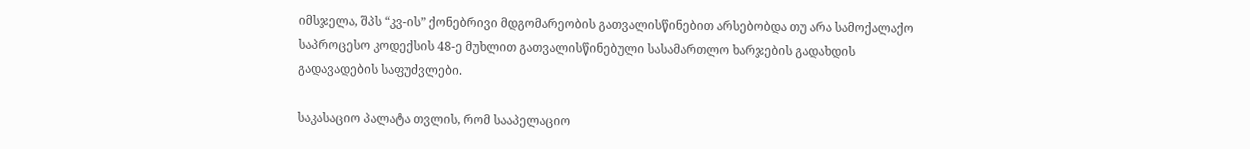იმსჯელა, შპს “კვ-ის” ქონებრივი მდგომარეობის გათვალისწინებით არსებობდა თუ არა სამოქალაქო საპროცესო კოდექსის 48-ე მუხლით გათვალისწინებული სასამართლო ხარჯების გადახდის გადავადების საფუძვლები.

საკასაციო პალატა თვლის, რომ სააპელაციო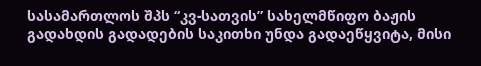სასამართლოს შპს “კვ-სათვის” სახელმწიფო ბაჟის გადახდის გადადების საკითხი უნდა გადაეწყვიტა, მისი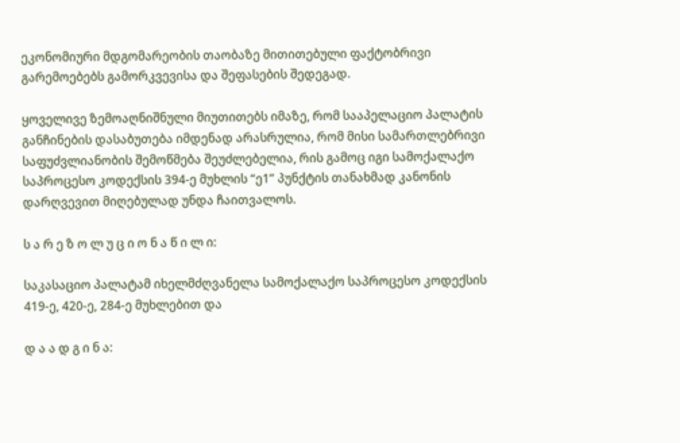ეკონომიური მდგომარეობის თაობაზე მითითებული ფაქტობრივი გარემოებებს გამორკვევისა და შეფასების შედეგად.

ყოველივე ზემოაღნიშნული მიუთითებს იმაზე, რომ სააპელაციო პალატის განჩინების დასაბუთება იმდენად არასრულია, რომ მისი სამართლებრივი საფუძვლიანობის შემოწმება შეუძლებელია, რის გამოც იგი სამოქალაქო საპროცესო კოდექსის 394-ე მუხლის “ე1” პუნქტის თანახმად კანონის დარღვევით მიღებულად უნდა ჩაითვალოს.

ს ა რ ე ზ ო ლ უ ც ი ო ნ ა წ ი ლ ი:

საკასაციო პალატამ იხელმძღვანელა სამოქალაქო საპროცესო კოდექსის 419-ე, 420-ე, 284-ე მუხლებით და

დ ა ა დ გ ი ნ ა: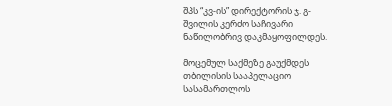შპს “კვ-ის” დირექტორის ჯ. გ-შვილის კერძო საჩივარი ნაწილობრივ დაკმაყოფილდეს.

მოცემულ საქმეზე გაუქმდეს თბილისის სააპელაციო სასამართლოს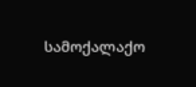სამოქალაქო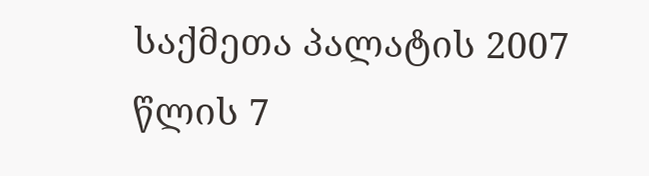საქმეთა პალატის 2007 წლის 7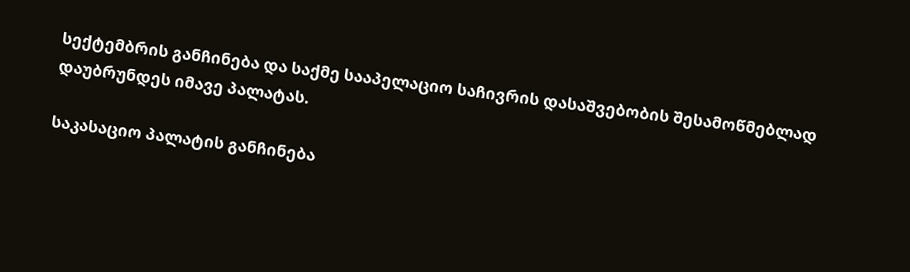სექტემბრის განჩინება და საქმე სააპელაციო საჩივრის დასაშვებობის შესამოწმებლად დაუბრუნდეს იმავე პალატას.

საკასაციო პალატის განჩინება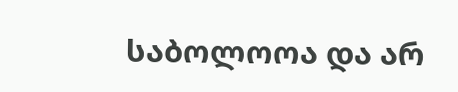საბოლოოა და არ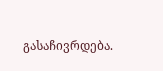გასაჩივრდება.